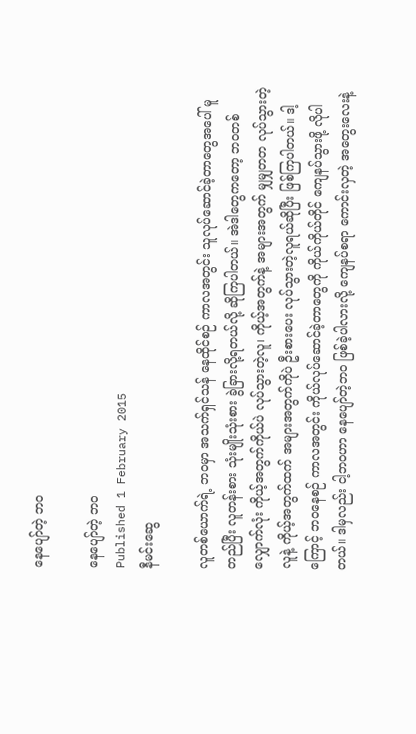နေပျော်တဲ့ ဘဝ

နေပျော်တဲ့ ဘဝ
Published 1 February 2015
နီမင်းဆွေ

လူတစ်ယောက်ရဲ့ ဘဝမှာ အသက်ရှင်သန် နေထိုင်စဉ် ကာလအတွင်း သူလုပ်ဆောင်ခဲ့တာတွေအပေါ် မူတည်ပြီး လူတန်းစား သုံးမျိုးသုံးစား ခွဲခြားလို့ရတယ်လို့ ဆိုကြပါတယ်။ အဲဒါတွေကတော့ ဘဝတစ်လျှောက်လုံး ကိုယ့်အတွက်ကိုယ်ပဲ လုပ်သွားတဲ့လူ၊ ကိုယ့်အတွက်နဲ့ အများအတွက် မျှမျှတတ လုပ်သွားတဲ့လူနဲ့ ကိုယ့်အတွက်ထက် အများအတွက်ကိုပဲ ဦးစားပေး လုပ်သွားတဲ့လူရယ်ဆိုပြီး ဖြစ်ကြပါတယ်။ ဒါ့ကြောင့် ဘဝနေစဉ် ကာလအတွင်း ကိုယ်လုပ်ဆောင်ခဲ့တာတွေကို ကိုယ်ကိုယ်တိုင် ကျေနပ်သွားဖို့ လိုပါတယ်။ ဒါမှလည်း ငါ့ဘဝဟာ နေပျော်တဲ့ဘဝ ဖြစ်ခဲ့ပါလားလို့ ကျေနပ်စရာ ကောင်းလှတဲ့ အတွေးလေးနဲ့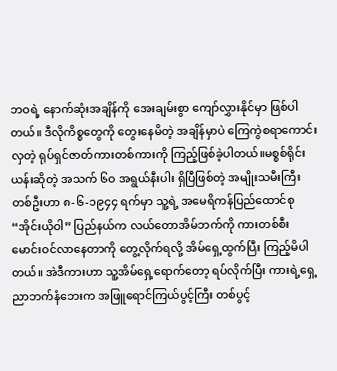ဘဝရဲ့ နောက်ဆုံးအချိန်ကို အေးချမ်းစွာ ကျော်လွှားနိုင်မှာ ဖြစ်ပါတယ်။ ဒီလိုကိစ္စတွေကို တွေးနေမိတဲ့ အချိန်မှာပဲ ကြေကွဲစရာကောင်းလှတဲ့ ရုပ်ရှင်ဇာတ်ကားတစ်ကားကို ကြည့်ဖြစ်ခဲ့ပါတယ်။မစ္စစ်ရိုင်းယန်းဆိုတဲ့ အသက် ၆ဝ အရွယ်နီးပါး ရှိပြီဖြစ်တဲ့ အမျိုးသမီးကြီးတစ်ဦးဟာ ၈-၆-၁၉၄၄ ရက်မှာ သူ့ရဲ့ အမေရိကန်ပြည်ထောင်စု “အိုင်းယိုဝါ” ပြည်နယ်က လယ်တောအိမ်ဘက်ကို ကားတစ်စီး မောင်းဝင်လာနေတာကို တွေ့လိုက်ရလို့ အိမ်ရှေ့ထွက်ပြီး ကြည့်မိပါတယ်။ အဲဒီကားဟာ သူ့အိမ်ရှေ့ရောက်တော့ ရပ်လိုက်ပြီး ကားရဲ့ရှေ့ ညာဘက်နံဘေးက အဖြူရောင်ကြယ်ပွင့်ကြီး တစ်ပွင့်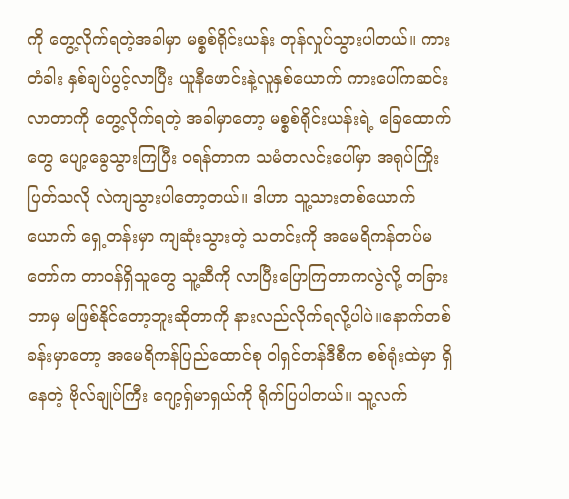ကို တွေ့လိုက်ရတဲ့အခါမှာ မစ္စစ်ရိုင်းယန်း တုန်လှုပ်သွားပါတယ်။ ကားတံခါး နှစ်ချပ်ပွင့်လာပြီး ယူနီဖောင်းနဲ့လူနှစ်ယောက် ကားပေါ်ကဆင်းလာတာကို တွေ့လိုက်ရတဲ့ အခါမှာတော့ မစ္စစ်ရိုင်းယန်းရဲ့ ခြေထောက်တွေ ပျော့ခွေသွားကြပြီး ဝရန်တာက သမံတလင်းပေါ်မှာ အရုပ်ကြိုးပြတ်သလို လဲကျသွားပါတော့တယ်။ ဒါဟာ သူ့သားတစ်ယောက်ယောက် ရှေ့တန်းမှာ ကျဆုံးသွားတဲ့ သတင်းကို အမေရိကန်တပ်မတော်က တာဝန်ရှိသူတွေ သူ့ဆီကို လာပြီးပြောကြတာကလွဲလို့ တခြားဘာမှ မဖြစ်နိုင်တော့ဘူးဆိုတာကို နားလည်လိုက်ရလို့ပါပဲ။နောက်တစ်ခန်းမှာတော့ အမေရိကန်ပြည်ထောင်စု ဝါရှင်တန်ဒီစီက စစ်ရုံးထဲမှာ ရှိနေတဲ့ ဗိုလ်ချုပ်ကြီး ဂျော့ရှ်မာရှယ်ကို ရိုက်ပြပါတယ်။ သူ့လက်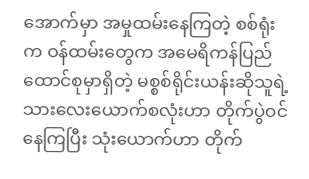အောက်မှာ အမှုထမ်းနေကြတဲ့ စစ်ရုံးက ဝန်ထမ်းတွေက အမေရိကန်ပြည်ထောင်စုမှာရှိတဲ့ မစ္စစ်ရိုင်းယန်းဆိုသူရဲ့ သားလေးယောက်စလုံးဟာ တိုက်ပွဲဝင်နေကြပြီး သုံးယောက်ဟာ တိုက်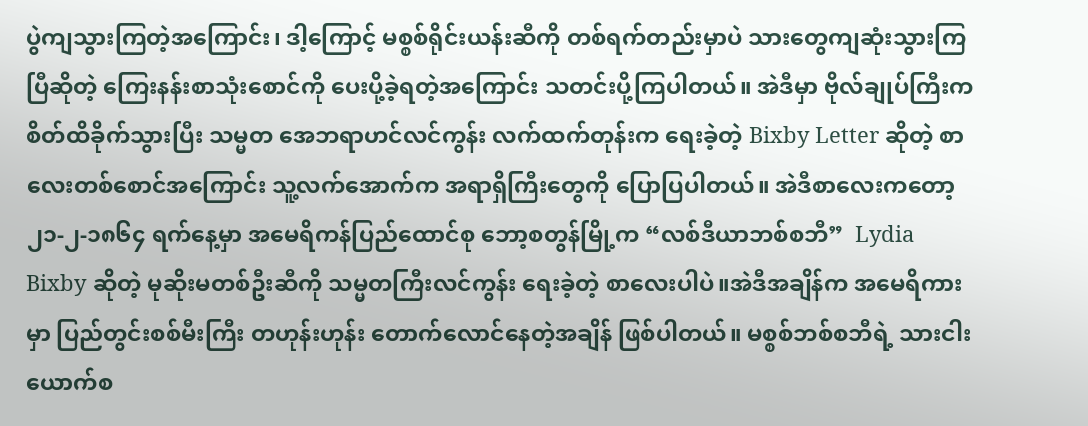ပွဲကျသွားကြတဲ့အကြောင်း၊ ဒါ့ကြောင့် မစ္စစ်ရိုင်းယန်းဆီကို တစ်ရက်တည်းမှာပဲ သားတွေကျဆုံးသွားကြပြီဆိုတဲ့ ကြေးနန်းစာသုံးစောင်ကို ပေးပို့ခဲ့ရတဲ့အကြောင်း သတင်းပို့ကြပါတယ်။ အဲဒီမှာ ဗိုလ်ချုပ်ကြီးက စိတ်ထိခိုက်သွားပြီး သမ္မတ အေဘရာဟင်လင်ကွန်း လက်ထက်တုန်းက ရေးခဲ့တဲ့ Bixby Letter ဆိုတဲ့ စာလေးတစ်စောင်အကြောင်း သူ့လက်အောက်က အရာရှိကြီးတွေကို ပြောပြပါတယ်။ အဲဒီစာလေးကတော့ ၂၁-၂-၁၈၆၄ ရက်နေ့မှာ အမေရိကန်ပြည်ထောင်စု ဘော့စတွန်မြို့က “လစ်ဒီယာဘစ်စဘီ”  Lydia Bixby ဆိုတဲ့ မုဆိုးမတစ်ဦးဆီကို သမ္မတကြီးလင်ကွန်း ရေးခဲ့တဲ့ စာလေးပါပဲ။အဲဒီအချိန်က အမေရိကားမှာ ပြည်တွင်းစစ်မီးကြီး တဟုန်းဟုန်း တောက်လောင်နေတဲ့အချိန် ဖြစ်ပါတယ်။ မစ္စစ်ဘစ်စဘီရဲ့ သားငါးယောက်စ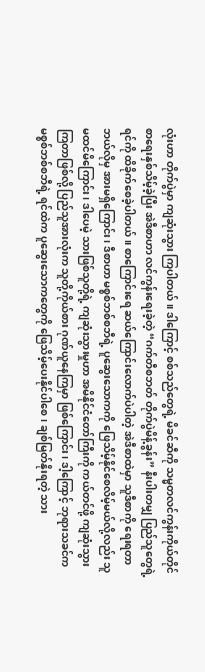လုံးဟာ တိုက်ပွဲမှာ ကျဆုံးသွား ကြပါတယ်။ ဒါကြောင့် စစ်သည်တွေရဲ့ မိခင်ဆီကို သမ္မတလင်ကွန်းကိုယ်တိုင် စာရေးနှစ်သိမ့်ခဲ့ပြီး အဲဒီစာဟာ လင်ကွန်းရေးခဲ့တဲ့ “ဂက်တီစဘတ် တိုက်ပွဲမိန့်ခွန်း” နီးပါးတမျှ ပြည်သူတွေရဲ့ရင်ကို ထိခိုက်စေခဲ့ပါတယ်။ စာကြောင်းရေ ဆယ်ကြောင်းလောက်ပဲပါတဲ့ အဲဒီစာထဲမှာ သူဒီစာကို ရေးရတာ ဘယ်လိုမှ အားမရှိကြောင်း၊ ဒီစာဟာ မစ္စစ်ဘစ်စဘီရဲ့ ပူဆွေးသောကကို ဖြေသိမ့်နိုင်စေလိမ့်မယ်လို့လည်း သူမထင်မိကြောင်း၊ ဒါပေမဲ့ သားဖြစ်သူတို့ရဲ့ ကျဆုံးသွားမှုဟာ အမိနိုင်ငံတော်ကြီးကို ကယ်တင်ဖို့ ကျဆုံးသွားကြတာဖြစ်လို့ ပြည်သူအားလုံးက သူတို့ကိုယ်စား ဂုဏ်ယူနေကြမှာ ဖြစ်ကြောင်း၊ ဒါ့ကြောင့် ဘုရားသခင်က မစ္စစ်ဘစ်စဘီရဲ့ ရင်ထဲက ပူဆွေးသောကတွေကို ဖြေသိမ့်ပေးနိုင်ပါစေ၊ ချစ်မြတ်နိုးရတဲ့ သား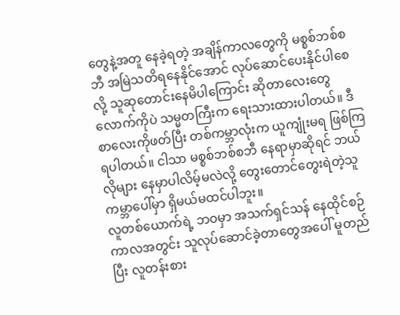တွေနဲ့အတူ နေခဲ့ရတဲ့ အချိန်ကာလတွေကို မစ္စစ်ဘစ်စဘီ အမြဲသတိရနေနိုင်အောင် လုပ်ဆောင်ပေးနိုင်ပါစေလို့ သူဆုတောင်းနေမိပါကြောင်း ဆိုတာလေးတွေလောက်ကိုပဲ သမ္မတကြီးက ရေးသားထားပါတယ်။ ဒီစာလေးကိုဖတ်ပြီး တစ်ကမ္ဘာလုံးက ယူကျုံးမရ ဖြစ်ကြရပါတယ်။ ငါသာ မစ္စစ်ဘစ်စဘီ နေရာမှာဆိုရင် ဘယ်လိုများ နေမှာပါလိမ့်မလဲလို့ တွေးတောင်တွေးရဲတဲ့သူ ကမ္ဘာပေါ်မှာ ရှိမယ်မထင်ပါဘူး။
လူတစ်ယောက်ရဲ့ ဘဝမှာ အသက်ရှင်သန် နေထိုင်စဉ် ကာလအတွင်း သူလုပ်ဆောင်ခဲ့တာတွေအပေါ် မူတည်ပြီး လူတန်းစား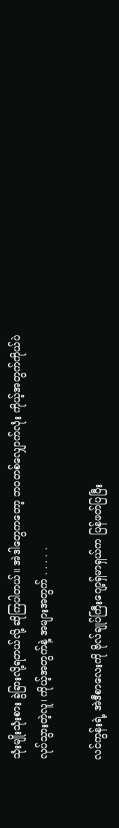သုံးမျိုးသုံးစား ခွဲခြားလို့ရတယ်လို့ ဆိုကြပါတယ်။ အဲဒါတွေကတော့ ဘဝတစ်လျှောက်လုံး ကိုယ့်အတွက်ကိုယ်ပဲ လုပ်သွားတဲ့လူ၊ ကိုယ့်အတွက်နဲ့ အများအတွက် . . . . .

လင်ကွန်းရဲ့ အဲဒီစာလေးကို ဗိုလ်ချုပ်ကြီးဂျော့ရှ်မာရှယ်က ပြန်ဖတ်ပြပြီး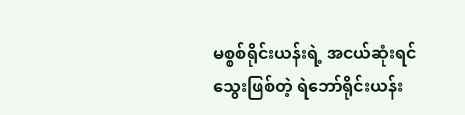မစ္စစ်ရိုင်းယန်းရဲ့ အငယ်ဆုံးရင်သွေးဖြစ်တဲ့ ရဲဘော်ရိုင်းယန်း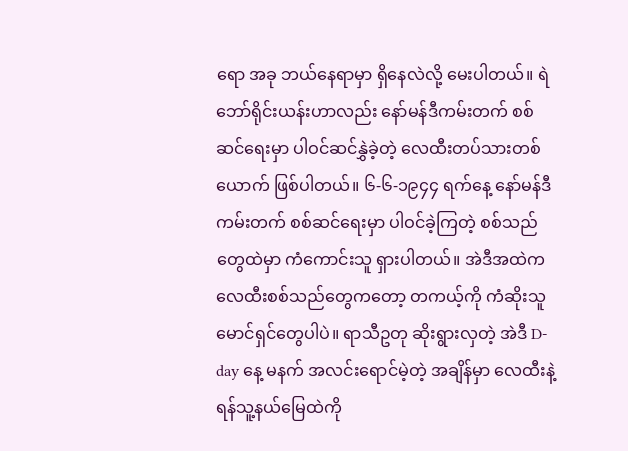ရော အခု ဘယ်နေရာမှာ ရှိနေလဲလို့ မေးပါတယ်။ ရဲဘော်ရိုင်းယန်းဟာလည်း နော်မန်ဒီကမ်းတက် စစ်ဆင်ရေးမှာ ပါဝင်ဆင်နွှဲခဲ့တဲ့ လေထီးတပ်သားတစ်ယောက် ဖြစ်ပါတယ်။ ၆-၆-၁၉၄၄ ရက်နေ့ နော်မန်ဒီကမ်းတက် စစ်ဆင်ရေးမှာ ပါဝင်ခဲ့ကြတဲ့ စစ်သည်တွေထဲမှာ ကံကောင်းသူ ရှားပါတယ်။ အဲဒီအထဲက လေထီးစစ်သည်တွေကတော့ တကယ့်ကို ကံဆိုးသူ မောင်ရှင်တွေပါပဲ။ ရာသီဥတု ဆိုးရွားလှတဲ့ အဲဒီ D-day နေ့ မနက် အလင်းရောင်မဲ့တဲ့ အချိန်မှာ လေထီးနဲ့ ရန်သူ့နယ်မြေထဲကို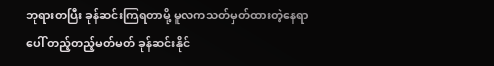ဘုရားတပြီး ခုန်ဆင်းကြရတာမို့ မူလကသတ်မှတ်ထားတဲ့နေရာပေါ် တည့်တည့်မတ်မတ် ခုန်ဆင်းနိုင်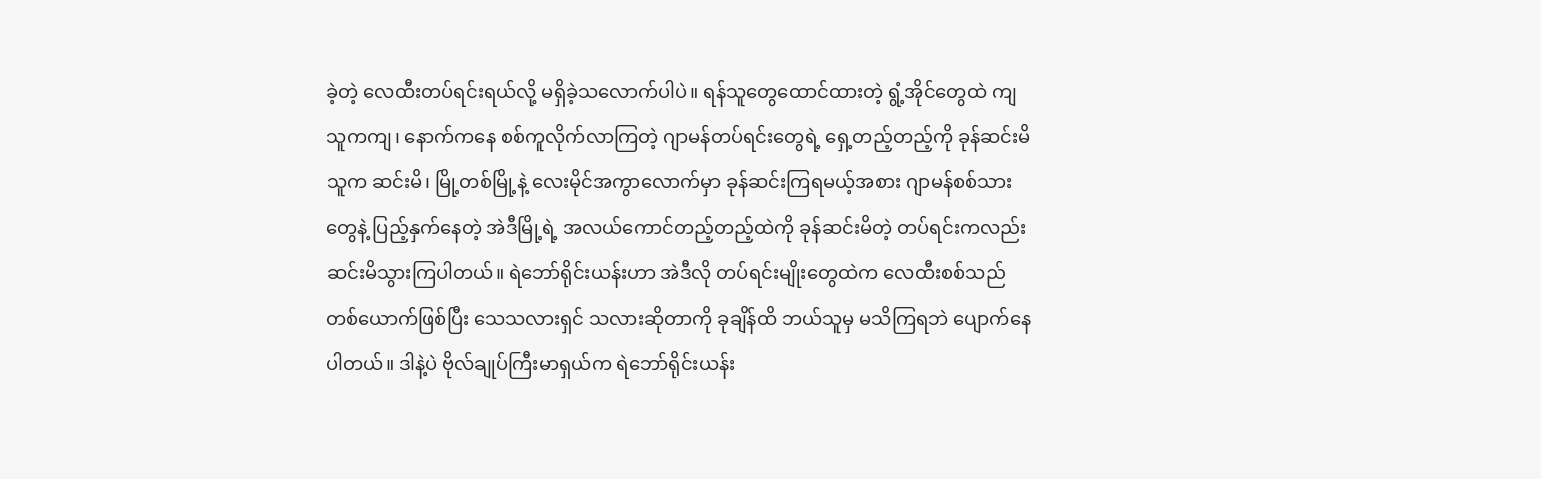ခဲ့တဲ့ လေထီးတပ်ရင်းရယ်လို့ မရှိခဲ့သလောက်ပါပဲ။ ရန်သူတွေထောင်ထားတဲ့ ရွံ့အိုင်တွေထဲ ကျသူကကျ၊ နောက်ကနေ စစ်ကူလိုက်လာကြတဲ့ ဂျာမန်တပ်ရင်းတွေရဲ့ ရှေ့တည့်တည့်ကို ခုန်ဆင်းမိသူက ဆင်းမိ၊ မြို့တစ်မြို့နဲ့ လေးမိုင်အကွာလောက်မှာ ခုန်ဆင်းကြရမယ့်အစား ဂျာမန်စစ်သားတွေနဲ့ ပြည့်နှက်နေတဲ့ အဲဒီမြို့ရဲ့ အလယ်ကောင်တည့်တည့်ထဲကို ခုန်ဆင်းမိတဲ့ တပ်ရင်းကလည်း ဆင်းမိသွားကြပါတယ်။ ရဲဘော်ရိုင်းယန်းဟာ အဲဒီလို တပ်ရင်းမျိုးတွေထဲက လေထီးစစ်သည်တစ်ယောက်ဖြစ်ပြီး သေသလားရှင် သလားဆိုတာကို ခုချိန်ထိ ဘယ်သူမှ မသိကြရဘဲ ပျောက်နေပါတယ်။ ဒါနဲ့ပဲ ဗိုလ်ချုပ်ကြီးမာရှယ်က ရဲဘော်ရိုင်းယန်း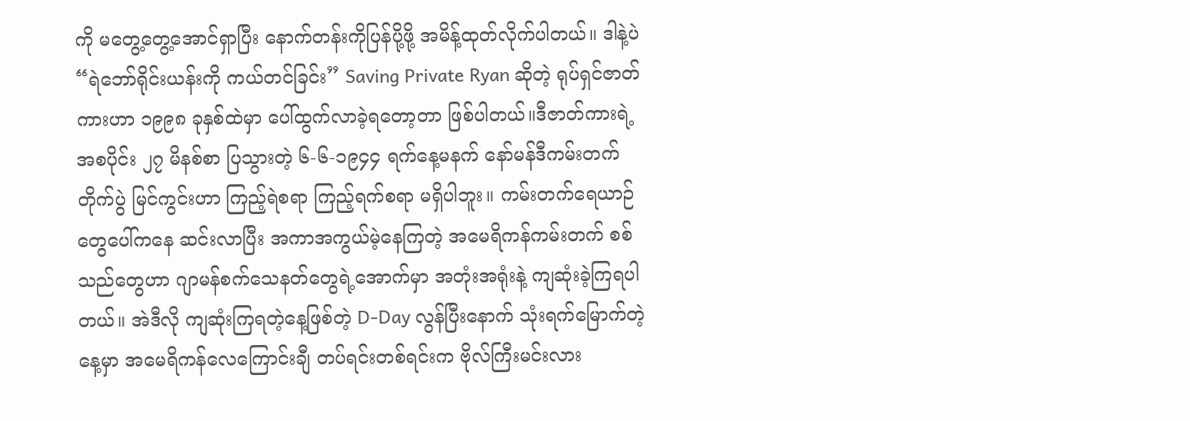ကို မတွေ့တွေ့အောင်ရှာပြီး နောက်တန်းကိုပြန်ပို့ဖို့ အမိန့်ထုတ်လိုက်ပါတယ်။ ဒါနဲ့ပဲ “ရဲဘော်ရိုင်းယန်းကို ကယ်တင်ခြင်း” Saving Private Ryan ဆိုတဲ့ ရုပ်ရှင်ဇာတ်ကားဟာ ၁၉၉၈ ခုနှစ်ထဲမှာ ပေါ်ထွက်လာခဲ့ရတော့တာ ဖြစ်ပါတယ်။ဒီဇာတ်ကားရဲ့ အစပိုင်း ၂၇ မိနစ်စာ ပြသွားတဲ့ ၆-၆-၁၉၄၄ ရက်နေ့မနက် နော်မန်ဒီကမ်းတက်တိုက်ပွဲ မြင်ကွင်းဟာ ကြည့်ရဲစရာ ကြည့်ရက်စရာ မရှိပါဘူး။ ကမ်းတက်ရေယာဉ်တွေပေါ်ကနေ ဆင်းလာပြီး အကာအကွယ်မဲ့နေကြတဲ့ အမေရိကန်ကမ်းတက် စစ်သည်တွေဟာ ဂျာမန်စက်သေနတ်တွေရဲ့အောက်မှာ အတုံးအရုံးနဲ့ ကျဆုံးခဲ့ကြရပါတယ်။ အဲဒီလို ကျဆုံးကြရတဲ့နေ့ဖြစ်တဲ့ D-Day လွန်ပြီးနောက် သုံးရက်မြောက်တဲ့နေ့မှာ အမေရိကန်လေကြောင်းချီ တပ်ရင်းတစ်ရင်းက ဗိုလ်ကြီးမင်းလား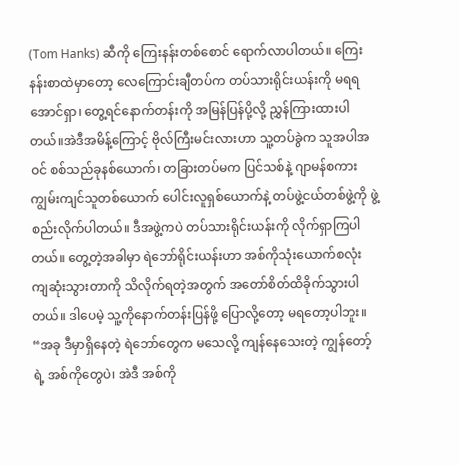(Tom Hanks) ဆီကို ကြေးနန်းတစ်စောင် ရောက်လာပါတယ်။ ကြေးနန်းစာထဲမှာတော့ လေကြောင်းချီတပ်က တပ်သားရိုင်းယန်းကို မရရအောင်ရှာ၊ တွေ့ရင်နောက်တန်းကို အမြန်ပြန်ပို့လို့ ညွှန်ကြားထားပါတယ်။အဲဒီအမိန့်ကြောင့် ဗိုလ်ကြီးမင်းလားဟာ သူ့တပ်ခွဲက သူအပါအဝင် စစ်သည်ခုနစ်ယောက်၊ တခြားတပ်မက ပြင်သစ်နဲ့ ဂျာမန်စကားကျွမ်းကျင်သူတစ်ယောက် ပေါင်းလူရှစ်ယောက်နဲ့ တပ်ဖွဲ့ငယ်တစ်ဖွဲ့ကို ဖွဲ့စည်းလိုက်ပါတယ်။ ဒီအဖွဲ့ကပဲ တပ်သားရိုင်းယန်းကို လိုက်ရှာကြပါတယ်။ တွေ့တဲ့အခါမှာ ရဲဘော်ရိုင်းယန်းဟာ အစ်ကိုသုံးယောက်စလုံး ကျဆုံးသွားတာကို သိလိုက်ရတဲ့အတွက် အတော်စိတ်ထိခိုက်သွားပါတယ်။ ဒါပေမဲ့ သူ့ကိုနောက်တန်းပြန်ဖို့ ပြောလို့တော့ မရတော့ပါဘူး။ “အခု ဒီမှာရှိနေတဲ့ ရဲဘော်တွေက မသေလို့ ကျန်နေသေးတဲ့ ကျွန်တော့်ရဲ့ အစ်ကိုတွေပဲ၊ အဲဒီ အစ်ကို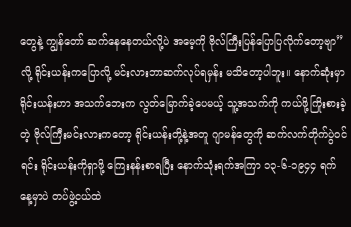တွေနဲ့ ကျွန်တော် ဆက်နေနေတယ်လို့ပဲ အမေ့ကို ဗိုလ်ကြီးပြန်ပြောပြလိုက်တော့ဗျာ” လို့ ရိုင်းယန်းကပြောလို့ မင်းလားဘာဆက်လုပ်ရမှန်း မသိတော့ပါဘူး။ နောက်ဆုံးမှာ ရိုင်းယန်းဟာ အသက်ဘေးက လွတ်မြောက်ခဲ့ပေမယ့် သူ့အသက်ကို ကယ်ဖို့ကြိုးစားခဲ့တဲ့ ဗိုလ်ကြီးမင်းလားကတော့ ရိုင်းယန်းတို့နဲ့အတူ ဂျာမန်တွေကို ဆက်လက်တိုက်ပွဲဝင်ရင်း ရိုင်းယန်းကိုရှာဖို့ ကြေးနန်းစာရပြီး နောက်သုံးရက်အကြာ ၁၃-၆-၁၉၄၄ ရက်နေ့မှာပဲ တပ်ဖွဲ့ငယ်ထဲ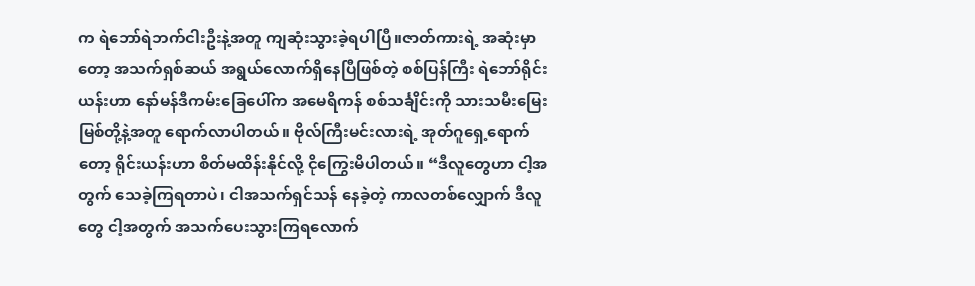က ရဲဘော်ရဲဘက်ငါးဦးနဲ့အတူ ကျဆုံးသွားခဲ့ရပါပြီ။ဇာတ်ကားရဲ့ အဆုံးမှာတော့ အသက်ရှစ်ဆယ် အရွယ်လောက်ရှိနေပြီဖြစ်တဲ့ စစ်ပြန်ကြီး ရဲဘော်ရိုင်းယန်းဟာ နော်မန်ဒီကမ်းခြေပေါ်က အမေရိကန် စစ်သင်္ချိင်းကို သားသမီးမြေးမြစ်တို့နဲ့အတူ ရောက်လာပါတယ်။ ဗိုလ်ကြီးမင်းလားရဲ့ အုတ်ဂူရှေ့ရောက်တော့ ရိုင်းယန်းဟာ စိတ်မထိန်းနိုင်လို့ ငိုကြွေးမိပါတယ်။ “ဒီလူတွေဟာ ငါ့အတွက် သေခဲ့ကြရတာပဲ၊ ငါအသက်ရှင်သန် နေခဲ့တဲ့ ကာလတစ်လျှောက် ဒီလူတွေ ငါ့အတွက် အသက်ပေးသွားကြရလောက်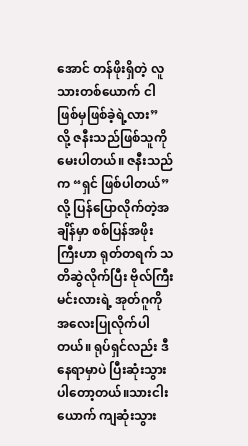အောင် တန်ဖိုးရှိတဲ့ လူသားတစ်ယောက် ငါဖြစ်မှဖြစ်ခဲ့ရဲ့လား” လို့ ဇနီးသည်ဖြစ်သူကို မေးပါတယ်။ ဇနီးသည်က “ရှင် ဖြစ်ပါတယ်” လို့ ပြန်ပြောလိုက်တဲ့အချိန်မှာ စစ်ပြန်အဖိုးကြီးဟာ ရုတ်တရက် သတိဆွဲလိုက်ပြီး ဗိုလ်ကြီးမင်းလားရဲ့ အုတ်ဂူကို အလေးပြုလိုက်ပါတယ်။ ရုပ်ရှင်လည်း ဒီနေရာမှာပဲ ပြီးဆုံးသွားပါတော့တယ်။သားငါးယောက် ကျဆုံးသွား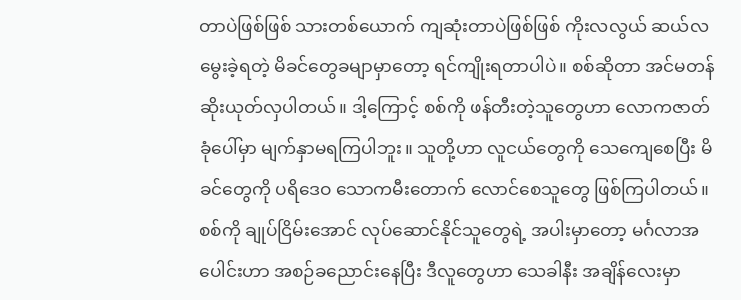တာပဲဖြစ်ဖြစ် သားတစ်ယောက် ကျဆုံးတာပဲဖြစ်ဖြစ် ကိုးလလွယ် ဆယ်လမွေးခဲ့ရတဲ့ မိခင်တွေခမျာမှာတော့ ရင်ကျိုးရတာပါပဲ။ စစ်ဆိုတာ အင်မတန် ဆိုးယုတ်လှပါတယ်။ ဒါ့ကြောင့် စစ်ကို ဖန်တီးတဲ့သူတွေဟာ လောကဇာတ်ခုံပေါ်မှာ မျက်နှာမရကြပါဘူး။ သူတို့ဟာ လူငယ်တွေကို သေကျေစေပြီး မိခင်တွေကို ပရိဒေဝ သောကမီးတောက် လောင်စေသူတွေ ဖြစ်ကြပါတယ်။ စစ်ကို ချုပ်ငြိမ်းအောင် လုပ်ဆောင်နိုင်သူတွေရဲ့ အပါးမှာတော့ မင်္ဂလာအပေါင်းဟာ အစဉ်ခညောင်းနေပြီး ဒီလူတွေဟာ သေခါနီး အချိန်လေးမှာ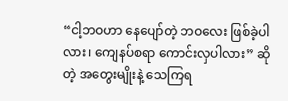“ငါ့ဘဝဟာ နေပျော်တဲ့ ဘဝလေး ဖြစ်ခဲ့ပါလား၊ ကျေနပ်စရာ ကောင်းလှပါလား” ဆိုတဲ့ အတွေးမျိုးနဲ့ သေကြရ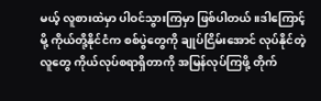မယ့် လူစားထဲမှာ ပါဝင်သွားကြမှာ ဖြစ်ပါတယ်။ဒါကြောင့်မို့ ကိုယ်တို့နိုင်ငံက စစ်ပွဲတွေကို ချုပ်ငြိမ်းအောင် လုပ်နိုင်တဲ့လူတွေ ကိုယ်လုပ်စရာရှိတာကို အမြန်လုပ်ကြဖို့ တိုက်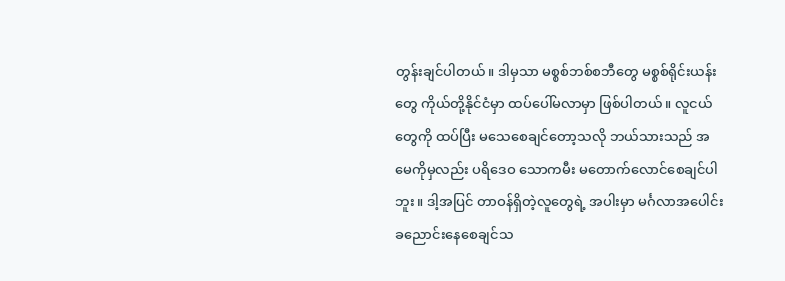တွန်းချင်ပါတယ်။ ဒါမှသာ မစ္စစ်ဘစ်စဘီတွေ မစ္စစ်ရိုင်းယန်းတွေ ကိုယ်တို့နိုင်ငံမှာ ထပ်ပေါ်မလာမှာ ဖြစ်ပါတယ်။ လူငယ်တွေကို ထပ်ပြီး မသေစေချင်တော့သလို ဘယ်သားသည် အမေကိုမှလည်း ပရိဒေဝ သောကမီး မတောက်လောင်စေချင်ပါဘူး။ ဒါ့အပြင် တာဝန်ရှိတဲ့လူတွေရဲ့ အပါးမှာ မင်္ဂလာအပေါင်း ခညောင်းနေစေချင်သ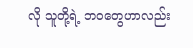လို သူတို့ရဲ့ ဘဝတွေဟာလည်း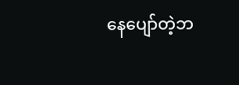နေပျော်တဲ့ဘ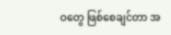ဝတွေ ဖြစ်စေချင်တာ အ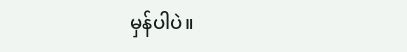မှန်ပါပဲ။